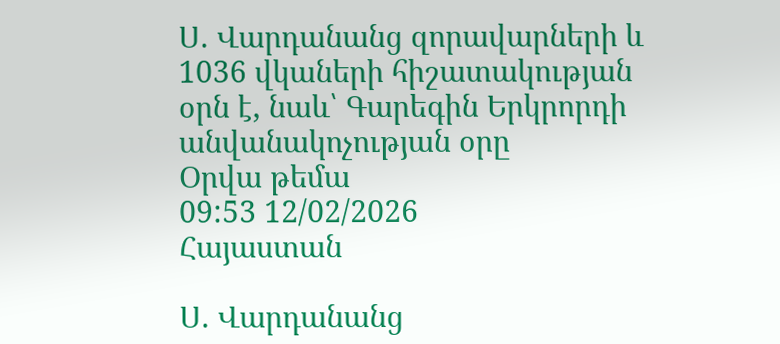Ս. Վարդանանց զորավարների և 1036 վկաների հիշատակության օրն է, նաև՝ Գարեգին Երկրորդի անվանակոչության օրը
Օրվա թեմա
09:53 12/02/2026
Հայաստան

Ս. Վարդանանց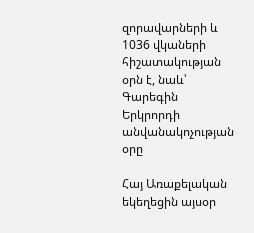զորավարների և 1036 վկաների հիշատակության օրն է, նաև՝ Գարեգին Երկրորդի անվանակոչության օրը

Հայ Առաքելական եկեղեցին այսօր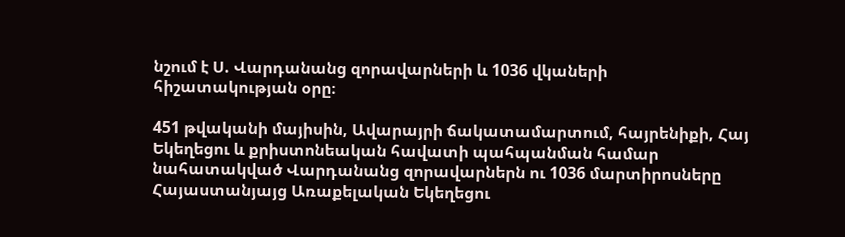նշում է Ս. Վարդանանց զորավարների և 1036 վկաների հիշատակության օրը։

451 թվականի մայիսին, Ավարայրի ճակատամարտում, հայրենիքի, Հայ Եկեղեցու և քրիստոնեական հավատի պահպանման համար նահատակված Վարդանանց զորավարներն ու 1036 մարտիրոսները Հայաստանյայց Առաքելական Եկեղեցու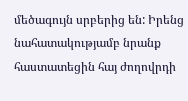մեծագույն սրբերից են: Իրենց նահատակությամբ նրանք հաստատեցին հայ ժողովրդի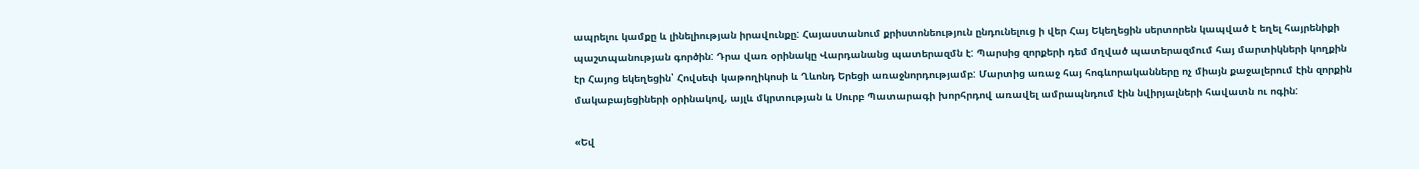ապրելու կամքը և լինելիության իրավունքը: Հայաստանում քրիստոնեություն ընդունելուց ի վեր Հայ Եկեղեցին սերտորեն կապված է եղել հայրենիքի պաշտպանության գործին: Դրա վառ օրինակը Վարդանանց պատերազմն է: Պարսից զորքերի դեմ մղված պատերազմում հայ մարտիկների կողքին էր Հայոց եկեղեցին՝ Հովսեփ կաթողիկոսի և Ղևոնդ Երեցի առաջնորդությամբ: Մարտից առաջ հայ հոգևորականները ոչ միայն քաջալերում էին զորքին մակաբայեցիների օրինակով, այլև մկրտության և Սուրբ Պատարագի խորհրդով առավել ամրապնդում էին նվիրյալների հավատն ու ոգին:

«Եվ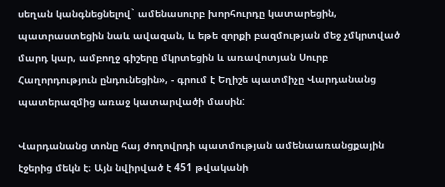սեղան կանգնեցնելով` ամենասուրբ խորհուրդը կատարեցին, պատրաստեցին նաև ավազան, և եթե զորքի բազմության մեջ չմկրտված մարդ կար, ամբողջ գիշերը մկրտեցին և առավոտյան Սուրբ Հաղորդություն ընդունեցին», - գրում է Եղիշե պատմիչը Վարդանանց պատերազմից առաջ կատարվածի մասին:

Վարդանանց տոնը հայ ժողովրդի պատմության ամենաառանցքային էջերից մեկն է։ Այն նվիրված է 451 թվականի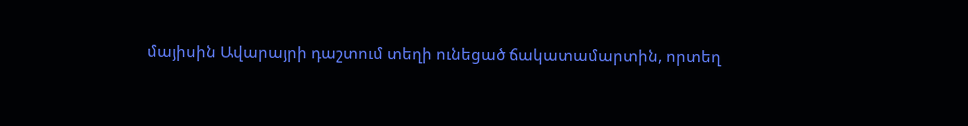մայիսին Ավարայրի դաշտում տեղի ունեցած ճակատամարտին, որտեղ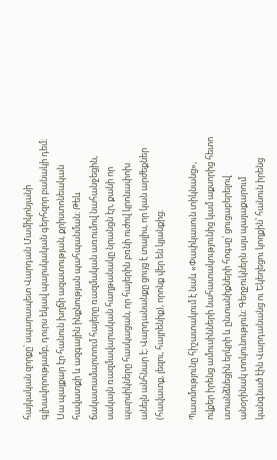հայկական զորքը՝ սպարապետ Վարդան Մամիկոնյանի գլխավորությամբ, դուրս եկավ պարսկական գերհզոր բանակի դեմ։ Սա պայքար էր հանուն խղճի ազատության, քրիստոնեական հավատքի և ազգային ինքնության պահպանման։ Թեև ճակատամարտում հայերը ռազմական առումով նահանջեցին, սակայն ռազմավարական հաղթանակը նրանցն էր, քանի որ պարսիկները հասկացան, որ հայերին բռնի ուժով կրոնափոխ անելն անհնար է։ Վարդանանքը ցույց է տալիս, որ կան արժեքներ (հավատք, լեզու, հայրենիք), որոնք վեր են կյանքից։

Պատմությունը հիշատակում է նաև «Փափկասուն տիկնանց», ովքեր իրենց ամուսինների նահատակությունից կամ աքսորից հետո ստանձնեցին երկրի և ընտանիքների հոգսը՝ ցուցաբերելով անօրինակ տոկունություն։ Գեղջուկներն այս պայաքարում կանգնած էին Վարդանանց ու Եկեղեցու կողքին՝ հանուն իրենց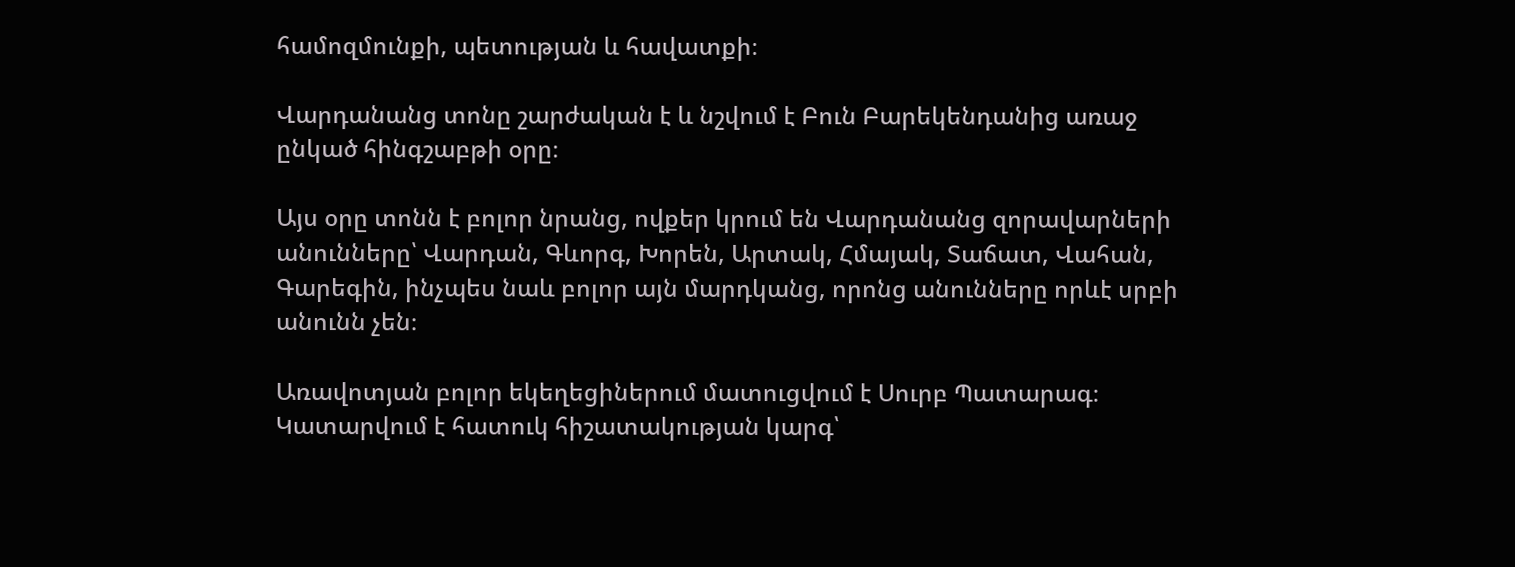համոզմունքի, պետության և հավատքի։

Վարդանանց տոնը շարժական է և նշվում է Բուն Բարեկենդանից առաջ ընկած հինգշաբթի օրը։

Այս օրը տոնն է բոլոր նրանց, ովքեր կրում են Վարդանանց զորավարների անունները՝ Վարդան, Գևորգ, Խորեն, Արտակ, Հմայակ, Տաճատ, Վահան, Գարեգին, ինչպես նաև բոլոր այն մարդկանց, որոնց անունները որևէ սրբի անունն չեն։

Առավոտյան բոլոր եկեղեցիներում մատուցվում է Սուրբ Պատարագ։ Կատարվում է հատուկ հիշատակության կարգ՝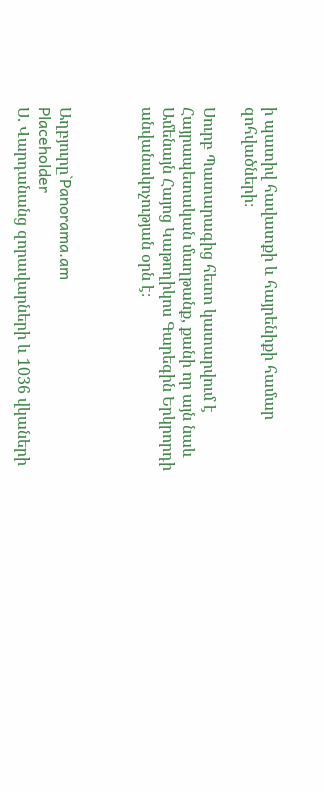ի պատիվ հավատքի և հայրենիքի համար զոհվածների։

Սուրբ Պատարագից հետո կատարվում է Հայրապետական մաղթանք, քանի որ այն նաև Ամենայն Հայոց Կաթողիկոս Գարեգին Երկրորդի անվանակոչության օրն է։



Աղբյուրը`Panorama.am
Placeholder
Ս. Վարդանանց զորավարների և 1036 վկաների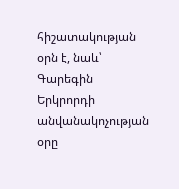հիշատակության օրն է, նաև՝ Գարեգին Երկրորդի անվանակոչության օրը